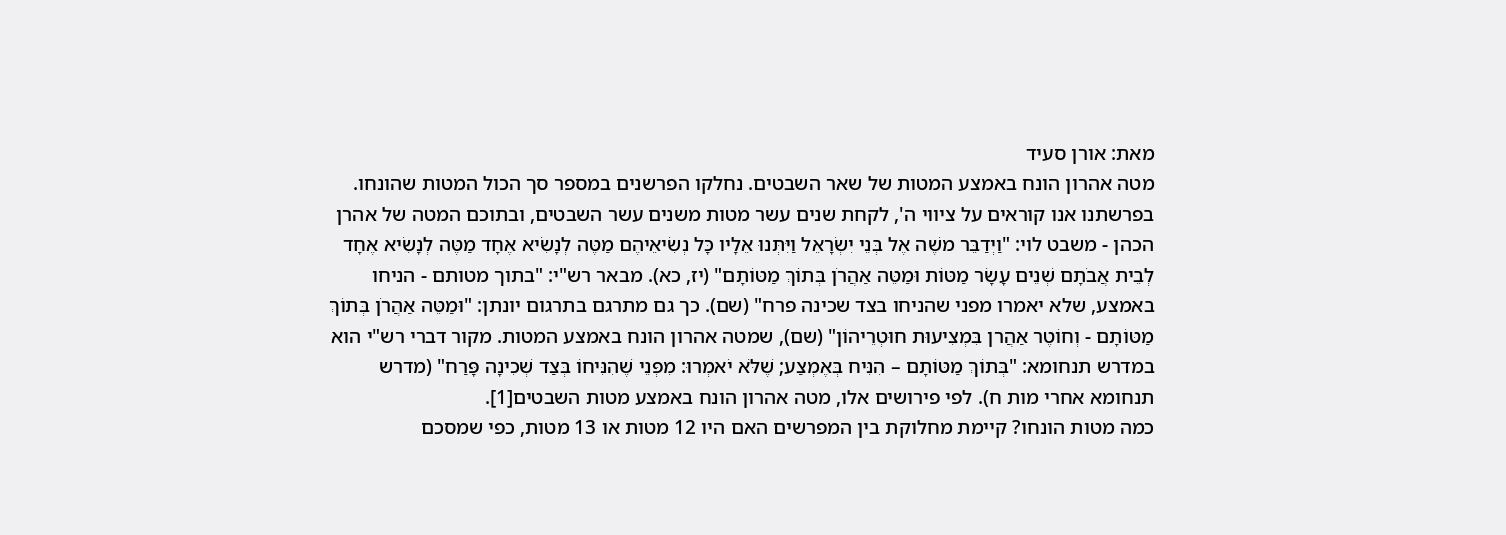מאת: אורן סעיד
מטה אהרון הונח באמצע המטות של שאר השבטים. נחלקו הפרשנים במספר סך הכול המטות שהונחו.
בפרשתנו אנו קוראים על ציווי ה', לקחת שנים עשר מטות משנים עשר השבטים, ובתוכם המטה של אהרן הכהן - משבט לוי: "וַיְדַבֵּר משֶׁה אֶל בְּנֵי יִשְׂרָאֵל וַיִּתְּנוּ אֵלָיו כָּל נְשִׂיאֵיהֶם מַטֶּה לְנָשִׂיא אֶחָד מַטֶּה לְנָשִׂיא אֶחָד לְבֵית אֲבֹתָם שְׁנֵים עָשָׂר מַטּוֹת וּמַטֵּה אַהֲרֹן בְּתוֹךְ מַטּוֹתָם" (יז, כא). מבאר רש"י: "בתוך מטותם - הניחו באמצע, שלא יאמרו מפני שהניחו בצד שכינה פרח" (שם). כך גם מתרגם בתרגום יונתן: "וּמַטֵּה אַהֲרֹן בְּתוֹךְ מַטּוֹתָם - וְחוֹטֶר אַהֲרן בִּמְצִיעוּת חוּטְרֵיהוֹן" (שם), שמטה אהרון הונח באמצע המטות. מקור דברי רש"י הוא במדרש תנחומא: "בְּתוֹךְ מַטּוֹתָם – הִנִּיח בְּאֶמְצַע; שֶׁלֹּא יֹאמְרוּ: מִפְּנֵי שֶׁהִנִּיחוֹ בְּצַד שְׁכִינָה פָּרַח" (מדרש תנחומא אחרי מות ח). לפי פירושים אלו, מטה אהרון הונח באמצע מטות השבטים[1].
כמה מטות הונחו? קיימת מחלוקת בין המפרשים האם היו 12 מטות או 13 מטות, כפי שמסכם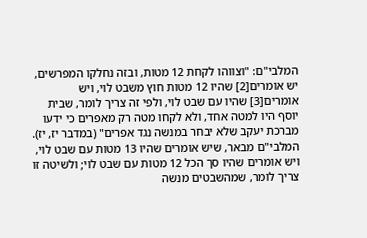המלבי"ם: "וצווהו לקחת 12 מטות, ובזה נחלקו המפרשים, יש אומרים[2] שהיו 12 מטות חוץ משבט לוי, ויש אומרים[3] שהיו עם שבט לוי, ולפי זה צריך לומר, שבית יוסף היו למטה אחד, ולא לקחו מטה רק מאפרים כי ידעו מברכת יעקב שלא יבחר במנשה נגד אפרים" (במדבר יז, יז). המלבי"ם מבאר, שיש אומרים שהיו 13 מטות עם שבט לוי, ויש אומרים שהיו סך הכל 12 מטות עם שבט לוי; ולשיטה זו צריך לומר, שמהשבטים מנשה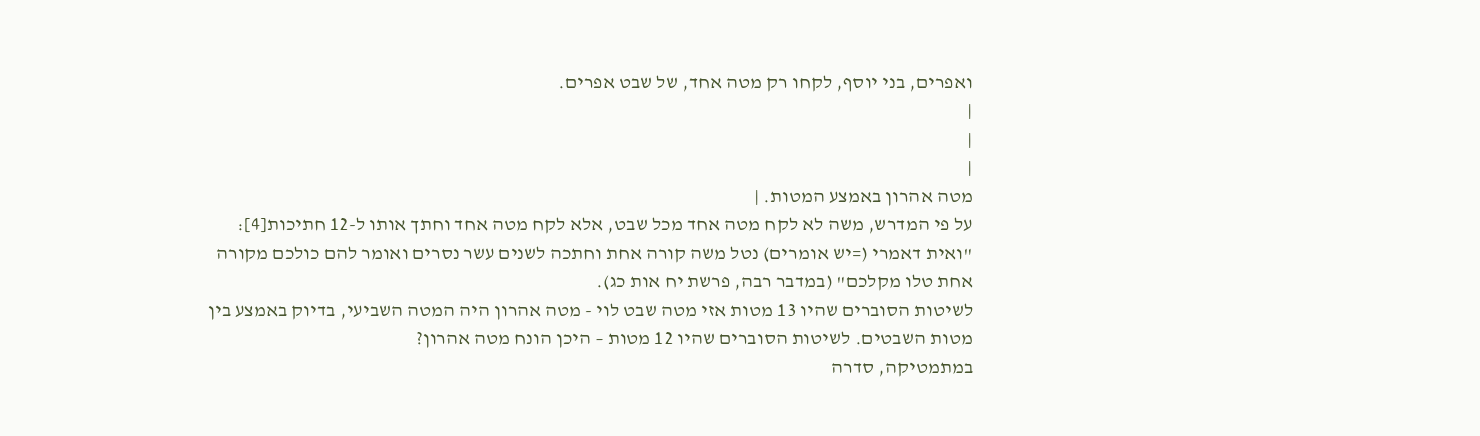ואפרים, בני יוסף, לקחו רק מטה אחד, של שבט אפרים.
|
|
|
מטה אהרון באמצע המטות. |
על פי המדרש, משה לא לקח מטה אחד מכל שבט, אלא לקח מטה אחד וחתך אותו ל-12 חתיכות[4]: "ואית דאמרי (=יש אומרים) נטל משה קורה אחת וחתכה לשנים עשר נסרים ואומר להם כולכם מקורה אחת טלו מקלכם" (במדבר רבה, פרשת יח אות כג).
לשיטות הסוברים שהיו 13 מטות אזי מטה שבט לוי - מטה אהרון היה המטה השביעי, בדיוק באמצע בין מטות השבטים. לשיטות הסוברים שהיו 12 מטות – היכן הונח מטה אהרון?
במתמטיקה, סדרה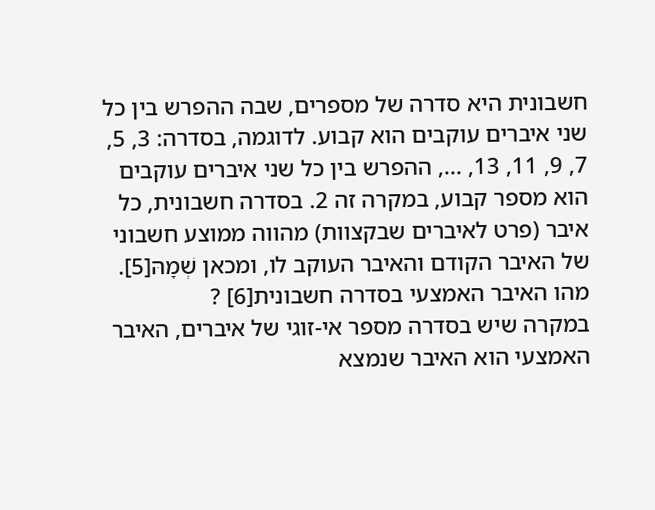חשבונית היא סדרה של מספרים, שבה ההפרש בין כל שני איברים עוקבים הוא קבוע. לדוגמה, בסדרה: 3, 5, 7, 9, 11, 13, ..., ההפרש בין כל שני איברים עוקבים הוא מספר קבוע, במקרה זה 2. בסדרה חשבונית, כל איבר (פרט לאיברים שבקצוות) מהווה ממוצע חשבוני של האיבר הקודם והאיבר העוקב לו, ומכאן שְׁמָהּ[5].
מהו האיבר האמצעי בסדרה חשבונית[6] ?
במקרה שיש בסדרה מספר אי-זוגי של איברים, האיבר האמצעי הוא האיבר שנמצא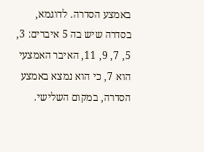באמצע הסדרה. לדוגמא, בסדרה שיש בה 5 איברים: 3, 5, 7, 9, 11, האיבר האמצעי הוא 7, כי הוא נמצא באמצע הסדרה, במקום השלישי.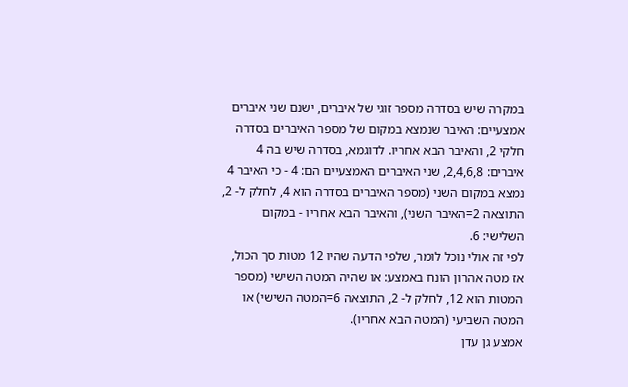במקרה שיש בסדרה מספר זוגי של איברים, ישנם שני איברים אמצעיים: האיבר שנמצא במקום של מספר האיברים בסדרה חלקי 2, והאיבר הבא אחריו. לדוגמא, בסדרה שיש בה 4 איברים: 2,4,6,8, שני האיברים האמצעיים הם: 4 - כי האיבר 4 נמצא במקום השני (מספר האיברים בסדרה הוא 4, לחלק ל- 2, התוצאה 2=האיבר השני), והאיבר הבא אחריו - במקום השלישי: 6.
לפי זה אולי נוכל לומר, שלפי הדעה שהיו 12 מטות סך הכול, אז מטה אהרון הונח באמצע: או שהיה המטה השישי (מספר המטות הוא 12, לחלק ל- 2, התוצאה 6=המטה השישי) או המטה השביעי (המטה הבא אחריו).
אמצע גן עדן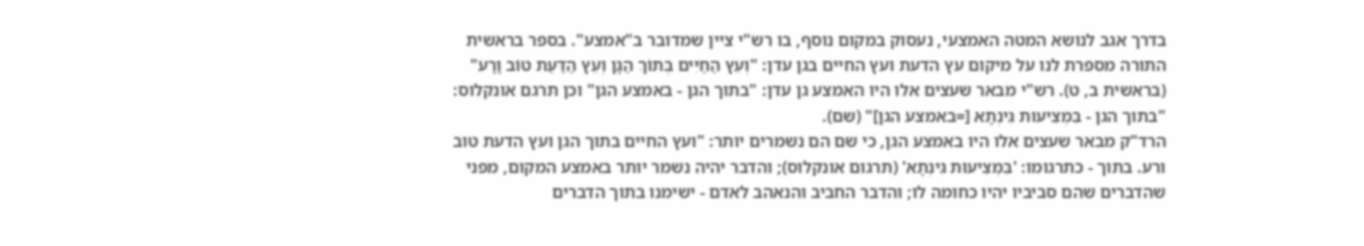בדרך אגב לנושא המטה האמצעי, נעסוק במקום נוסף, בו רש"י ציין שמדובר ב"אמצע". בספר בראשית התורה מספרת לנו על מיקום עץ הדעת ועץ החיים בגן עדן: "וְעֵץ הַחַיִּים בְּתוֹךְ הַגָּן וְעֵץ הַדַּעַת טוֹב וָרָע" (בראשית ב, ט). רש"י מבאר שעצים אלו היו האמצע גן עדן: "בתוך הגן - באמצע הגן" וכן תרגם אונקלוס: "בתוך הגן - בִּמְצִיעוּת גִּינְתָא [=באמצע הגן]" (שם).
הרד"ק מבאר שעצים אלו היו באמצע הגן, כי שם הם נשמרים יותר: "ועץ החיים בתוך הגן ועץ הדעת טוב ורע. בתוך - כתרגומו: 'בִּמְצִיעוּת גִּינְתָא' (תרגום אונקלוס); והדבר יהיה נשמר יותר באמצע המקום, מפני שהדברים שהם סביביו יהיו כחומה לו; והדבר החביב והנאהב לאדם - ישימנו בתוך הדברים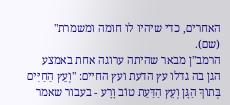האחרים, כדי שיהיו לו חומה ומשמרת" (שם).
הרמב"ן מבאר שהיתה ערוגה אחת באמצע הגן בה גדלו עץ הדעת ועץ החיים: "וְעֵץ הַחַיִּים בְּתוֹךְ הַגָּן וְעֵץ הַדַּעַת טוֹב וָרָע - בעבור שאמר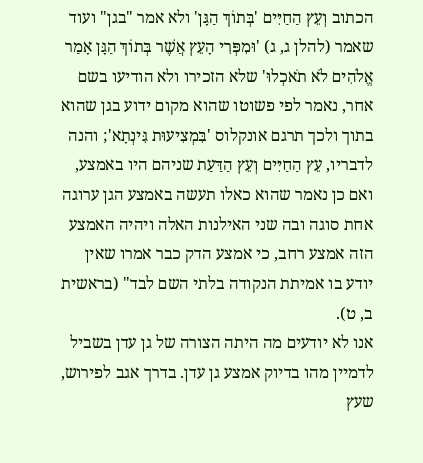הכתוב וְעֵץ הַחַיִּים 'בְּתוֹךְ הַגָּן' ולא אמר "בגן" ועוד שאמר (להלן ג, ג) 'וּמִפְּרִי הָעֵץ אֲשֶׁר בְּתוֹךְ הַגָּן אָמַר אֱלֹהִים לֹא תֹאכְלוּ' שלא הזכירו ולא הודיעו בשם אחר, נאמר לפי פשוטו שהוא מקום ידוע בגן שהוא בתוך ולכך תרגם אונקלוס 'בִּמְצִיעוּת גִּינְתָא'; והנה לדבריו, עֵץ הַחַיִּים וְעֵץ הַדַּעַת שניהם היו באמצע, ואם כן נאמר שהוא כאלו תעשה באמצע הגן ערוגה אחת סוגה ובה שני האילנות האלה ויהיה האמצע הזה אמצע רחב, כי אמצע הדק כבר אמרו שאין יודע בו אמיתת הנקודה בלתי השם לבד" (בראשית ב, ט).
אנו לא יודעים מה היתה הצורה של גן עדן בשביל לדמיין מהו בדיוק אמצע גן עדן. בדרך אגב לפירוש, שעץ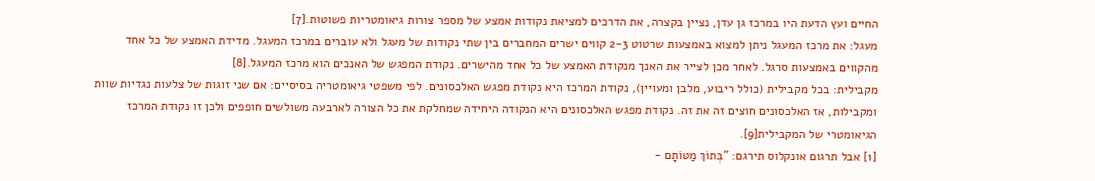החיים ועץ הדעת היו במרכז גן עדן, נציין בקצרה, את הדרכים למציאת נקודות אמצע של מספר צורות גיאומטריות פשוטות.[7]
מעגל: את מרכז המעגל ניתן למצוא באמצעות שרטוט 2-3 קווים ישרים המחברים בין שתי נקודות של מעגל ולא עוברים במרכז המעגל. מדידת האמצע של כל אחד מהקווים באמצעות סרגל. לאחר מכן לצייר את האנך מנקודת האמצע של כל אחד מהישרים. נקודת המפגש של האנכים הוא מרכז המעגל.[8]
מקבילית: בכל מקבילית (כולל ריבוע, מלבן ומעויין), נקודת המרכז היא נקודת מפגש האלכסונים. לפי משפטי גיאומטריה בסיסיים: אם שני זוגות של צלעות נגדיות שוות ומקבילות, אז האלכסונים חוצים זה את זה. נקודת מפגש האלכסונים היא הנקודה היחידה שמחלקת את כל הצורה לארבעה משולשים חופפים ולכן זו נקודת המרכז הגיאומטרי של המקבילית[9].
[1] אבל תרגום אונקלוס תירגם: "בְּתוֹךְ מַטּוֹתָם -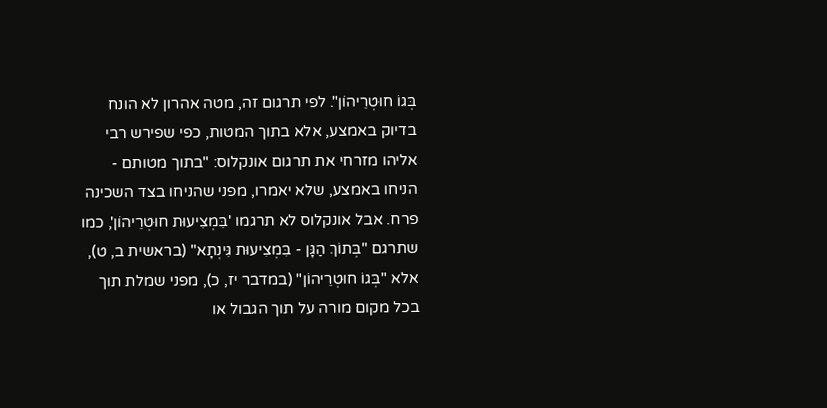בְּגוֹ חוּטְרֵיהוֹן". לפי תרגום זה, מטה אהרון לא הונח בדיוק באמצע, אלא בתוך המטות, כפי שפירש רבי אליהו מזרחי את תרגום אונקלוס: "בתוך מטותם - הניחו באמצע, שלא יאמרו, מפני שהניחו בצד השכינה פרח. אבל אונקלוס לא תרגמו 'בִּמְצִיעוּת חוּטְרֵיהוֹן', כמו שתרגם "בְּתוֹךְ הַגָּן - בִּמְצִיעוּת גִּינְתָא" (בראשית ב, ט), אלא "בְּגוֹ חוּטְרֵיהוֹן" (במדבר יז, כ), מפני שמלת תוך בכל מקום מורה על תוך הגבול או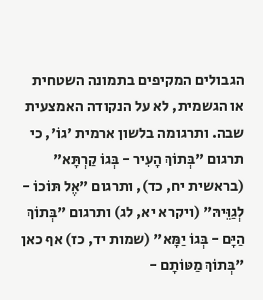הגבולים המקיפים בתמונה השטחית או הגשמית, לא על הנקודה האמצעית שבה. ותרגומה בלשון ארמית 'גוֹ', כי תרגום "בְּתוֹךְ הָעִיר - בְּגוֹ קַרְתָּא" (בראשית יח, כד), ותרגום "אֶל תּוֹכוֹ - לְגַוֵּיהּ" (ויקרא יא, לג) ותרגום "בְּתוֹךְ הַיָּם - בְּגוֹ יַמָּא" (שמות יד, כז) אף כאן "בְּתוֹךְ מַטּוֹתָם -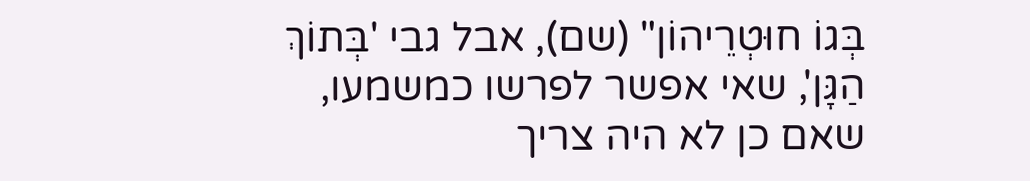בְּגוֹ חוּטְרֵיהוֹן" (שם), אבל גבי 'בְּתוֹךְ הַגָּן', שאי אפשר לפרשו כמשמעו, שאם כן לא היה צריך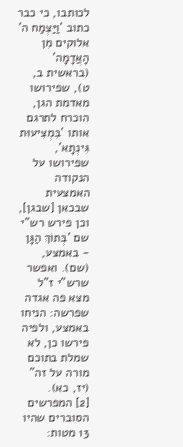לכותבו, כי כבר כתוב 'וַיַּצְמַח ה' אלוקים מִן הָאֲדָמָה' (בראשית ב, ט), שפירושו מאדמת הגן, הוכרח לתרגם אותו 'בִּמְצִיעוּת גִּינְתָא', שפירושו על הנקודה האמצעית שבכאן [שבגן], וכן פירש רש"י שם 'בְּתוֹךְ הַגָּן - באמצע, (שם). ואפשר שרש"י ז"ל מצא פה אגדה שפרשה: הניחו באמצע, ולפיה פירשו כן, לא שמלת בתוכם מורה על זה" (יז, כא).
[2] המפרשים הסוברים שהיו 13 מטות: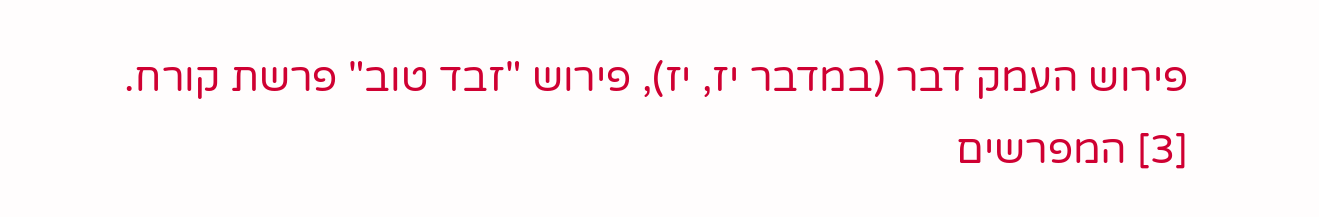פירוש העמק דבר (במדבר יז, יז), פירוש "זבד טוב" פרשת קורח.
[3] המפרשים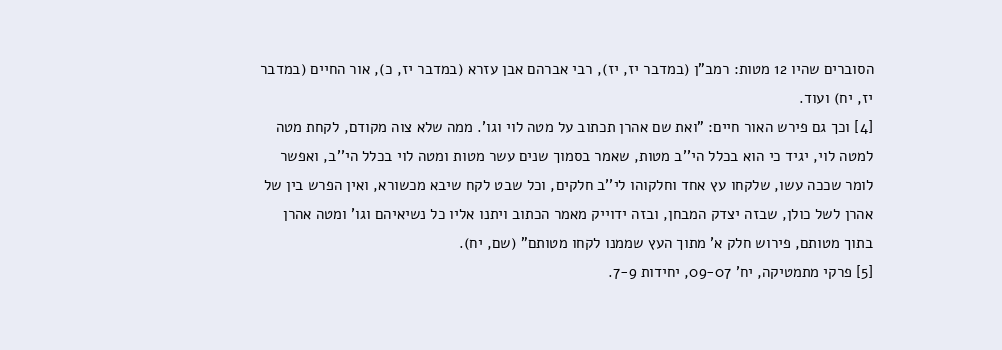הסוברים שהיו 12 מטות: רמב"ן (במדבר יז, יז), רבי אברהם אבן עזרא (במדבר יז, כ), אור החיים (במדבר יז, יח) ועוד.
[4] וכך גם פירש האור חיים: "ואת שם אהרן תכתוב על מטה לוי וגו'. ממה שלא צוה מקודם, לקחת מטה למטה לוי, יגיד כי הוא בכלל הי''ב מטות, שאמר בסמוך שנים עשר מטות ומטה לוי בכלל הי''ב, ואפשר לומר שככה עשו, שלקחו עץ אחד וחלקוהו לי''ב חלקים, וכל שבט לקח שיבא מכשורא, ואין הפרש בין של אהרן לשל כולן, שבזה יצדק המבחן, ובזה ידוייק מאמר הכתוב ויתנו אליו כל נשיאיהם וגו' ומטה אהרן בתוך מטותם, פירוש חלק א' מתוך העץ שממנו לקחו מטותם" (שם, יח).
[5] פרקי מתמטיקה, יח' 09-07, יחידות 7-9.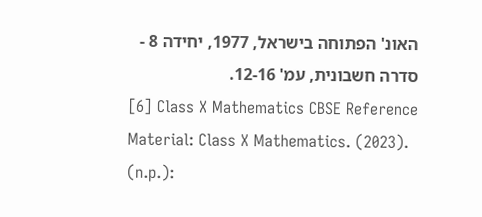האונ' הפתוחה בישראל, 1977, יחידה 8 - סדרה חשבונית, עמ' 12-16.
[6] Class X Mathematics CBSE Reference Material: Class X Mathematics. (2023). (n.p.):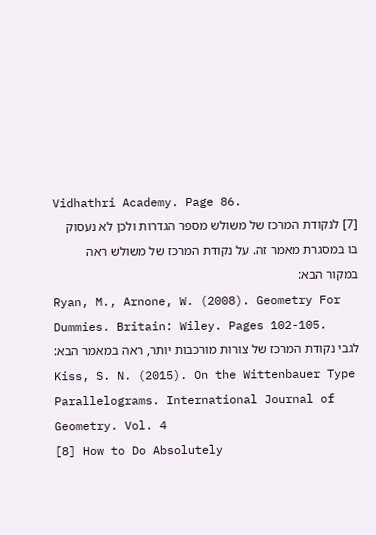Vidhathri Academy. Page 86.
[7] לנקודת המרכז של משולש מספר הגדרות ולכן לא נעסוק בו במסגרת מאמר זה. על נקודת המרכז של משולש ראה במקור הבא:
Ryan, M., Arnone, W. (2008). Geometry For Dummies. Britain: Wiley. Pages 102-105.
לגבי נקודת המרכז של צורות מורכבות יותר, ראה במאמר הבא:
Kiss, S. N. (2015). On the Wittenbauer Type Parallelograms. International Journal of Geometry. Vol. 4
[8] How to Do Absolutely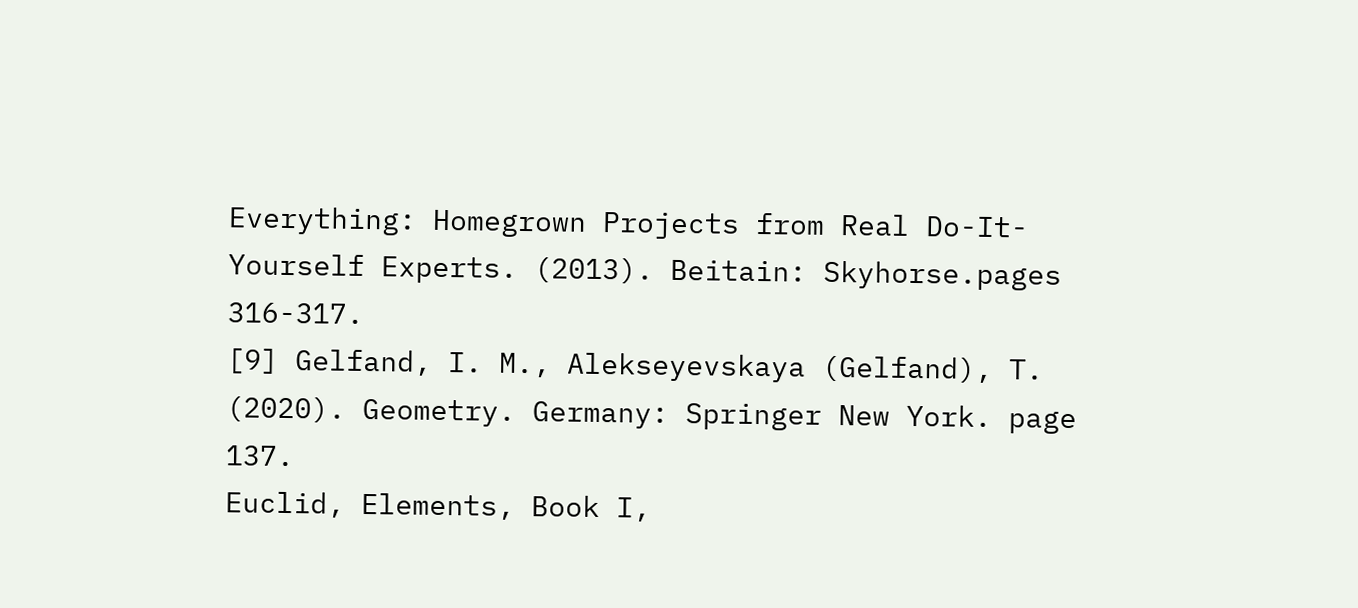Everything: Homegrown Projects from Real Do-It-Yourself Experts. (2013). Beitain: Skyhorse.pages 316-317.
[9] Gelfand, I. M., Alekseyevskaya (Gelfand), T. (2020). Geometry. Germany: Springer New York. page 137.
Euclid, Elements, Book I,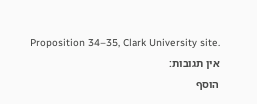Proposition 34–35, Clark University site.
אין תגובות:
הוסף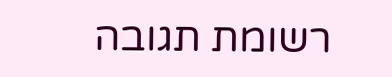רשומת תגובה